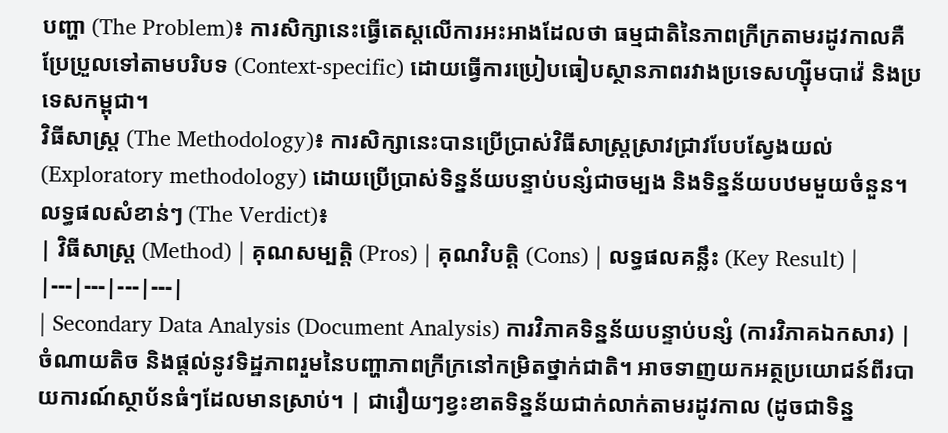បញ្ហា (The Problem)៖ ការសិក្សានេះធ្វើតេស្តលើការអះអាងដែលថា ធម្មជាតិនៃភាពក្រីក្រតាមរដូវកាលគឺប្រែប្រួលទៅតាមបរិបទ (Context-specific) ដោយធ្វើការប្រៀបធៀបស្ថានភាពរវាងប្រទេសហ្ស៊ីមបាវ៉េ និងប្រទេសកម្ពុជា។
វិធីសាស្ត្រ (The Methodology)៖ ការសិក្សានេះបានប្រើប្រាស់វិធីសាស្ត្រស្រាវជ្រាវបែបស្វែងយល់ (Exploratory methodology) ដោយប្រើប្រាស់ទិន្នន័យបន្ទាប់បន្សំជាចម្បង និងទិន្នន័យបឋមមួយចំនួន។
លទ្ធផលសំខាន់ៗ (The Verdict)៖
| វិធីសាស្ត្រ (Method) | គុណសម្បត្តិ (Pros) | គុណវិបត្តិ (Cons) | លទ្ធផលគន្លឹះ (Key Result) |
|---|---|---|---|
| Secondary Data Analysis (Document Analysis) ការវិភាគទិន្នន័យបន្ទាប់បន្សំ (ការវិភាគឯកសារ) |
ចំណាយតិច និងផ្តល់នូវទិដ្ឋភាពរួមនៃបញ្ហាភាពក្រីក្រនៅកម្រិតថ្នាក់ជាតិ។ អាចទាញយកអត្ថប្រយោជន៍ពីរបាយការណ៍ស្ថាប័នធំៗដែលមានស្រាប់។ | ជារឿយៗខ្វះខាតទិន្នន័យជាក់លាក់តាមរដូវកាល (ដូចជាទិន្ន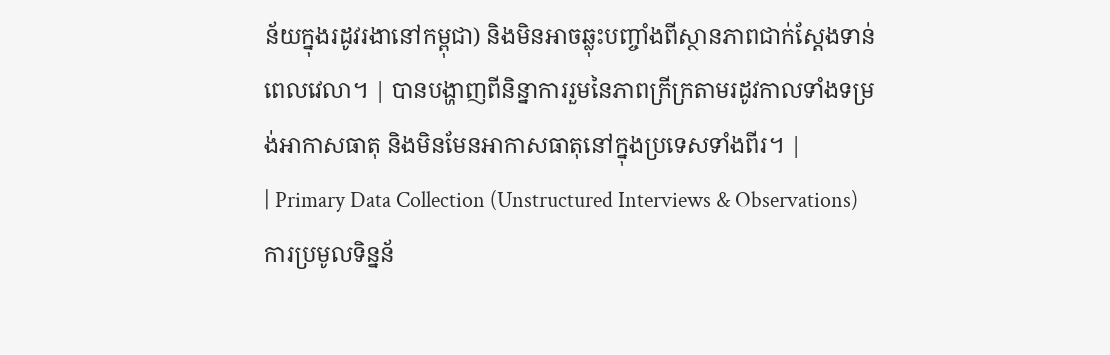ន័យក្នុងរដូវរងានៅកម្ពុជា) និងមិនអាចឆ្លុះបញ្ចាំងពីស្ថានភាពជាក់ស្តែងទាន់ពេលវេលា។ | បានបង្ហាញពីនិន្នាការរួមនៃភាពក្រីក្រតាមរដូវកាលទាំងទម្រង់អាកាសធាតុ និងមិនមែនអាកាសធាតុនៅក្នុងប្រទេសទាំងពីរ។ |
| Primary Data Collection (Unstructured Interviews & Observations) ការប្រមូលទិន្នន័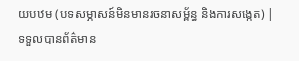យបឋម (បទសម្ភាសន៍មិនមានរចនាសម្ព័ន្ធ និងការសង្កេត) |
ទទួលបានព័ត៌មាន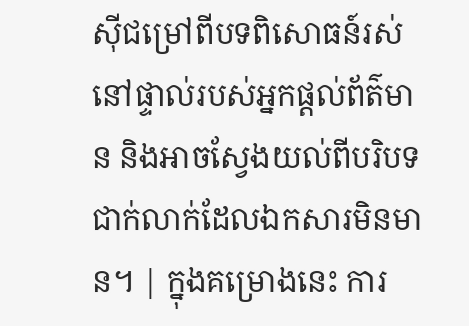ស៊ីជម្រៅពីបទពិសោធន៍រស់នៅផ្ទាល់របស់អ្នកផ្តល់ព័ត៌មាន និងអាចស្វែងយល់ពីបរិបទជាក់លាក់ដែលឯកសារមិនមាន។ | ក្នុងគម្រោងនេះ ការ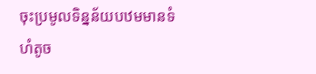ចុះប្រមូលទិន្នន័យបឋមមានទំហំតូច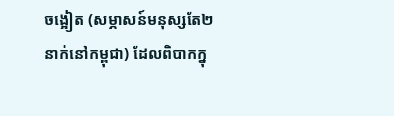ចង្អៀត (សម្ភាសន៍មនុស្សតែ២នាក់នៅកម្ពុជា) ដែលពិបាកក្នុ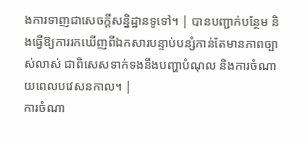ងការទាញជាសេចក្តីសន្និដ្ឋានទូទៅ។ | បានបញ្ជាក់បន្ថែម និងធ្វើឱ្យការរកឃើញពីឯកសារបន្ទាប់បន្សំកាន់តែមានភាពច្បាស់លាស់ ជាពិសេសទាក់ទងនឹងបញ្ហាបំណុល និងការចំណាយពេលបវេសនកាល។ |
ការចំណា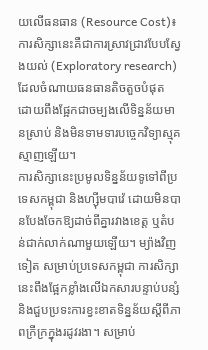យលើធនធាន (Resource Cost)៖ ការសិក្សានេះគឺជាការស្រាវជ្រាវបែបស្វែងយល់ (Exploratory research) ដែលចំណាយធនធានតិចតួចបំផុត ដោយពឹងផ្អែកជាចម្បងលើទិន្នន័យមានស្រាប់ និងមិនទាមទារបច្ចេកវិទ្យាស្មុគស្មាញឡើយ។
ការសិក្សានេះប្រមូលទិន្នន័យទូទៅពីប្រទេសកម្ពុជា និងហ្ស៊ីមបាវ៉េ ដោយមិនបានបែងចែកឱ្យដាច់ពីគ្នារវាងខេត្ត ឬតំបន់ជាក់លាក់ណាមួយឡើយ។ ម្យ៉ាងវិញទៀត សម្រាប់ប្រទេសកម្ពុជា ការសិក្សានេះពឹងផ្អែកខ្លាំងលើឯកសារបន្ទាប់បន្សំ និងជួបប្រទះការខ្វះខាតទិន្នន័យស្តីពីភាពក្រីក្រក្នុងរដូវរងា។ សម្រាប់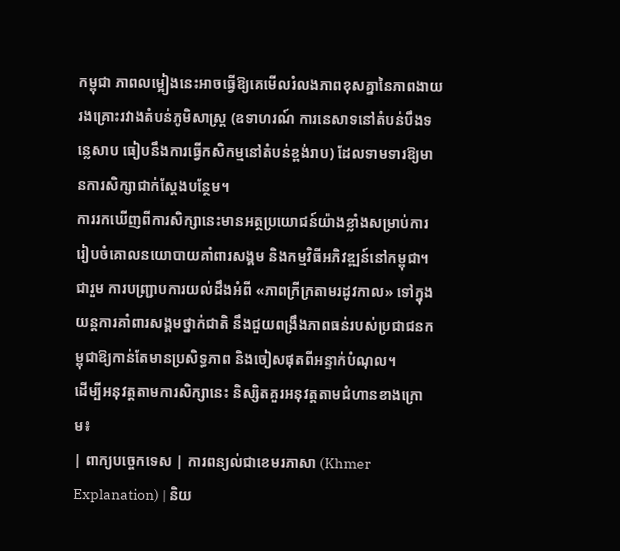កម្ពុជា ភាពលម្អៀងនេះអាចធ្វើឱ្យគេមើលរំលងភាពខុសគ្នានៃភាពងាយរងគ្រោះរវាងតំបន់ភូមិសាស្ត្រ (ឧទាហរណ៍ ការនេសាទនៅតំបន់បឹងទន្លេសាប ធៀបនឹងការធ្វើកសិកម្មនៅតំបន់ខ្ពង់រាប) ដែលទាមទារឱ្យមានការសិក្សាជាក់ស្តែងបន្ថែម។
ការរកឃើញពីការសិក្សានេះមានអត្ថប្រយោជន៍យ៉ាងខ្លាំងសម្រាប់ការរៀបចំគោលនយោបាយគាំពារសង្គម និងកម្មវិធីអភិវឌ្ឍន៍នៅកម្ពុជា។
ជារួម ការបញ្ជ្រាបការយល់ដឹងអំពី «ភាពក្រីក្រតាមរដូវកាល» ទៅក្នុងយន្តការគាំពារសង្គមថ្នាក់ជាតិ នឹងជួយពង្រឹងភាពធន់របស់ប្រជាជនកម្ពុជាឱ្យកាន់តែមានប្រសិទ្ធភាព និងចៀសផុតពីអន្ទាក់បំណុល។
ដើម្បីអនុវត្តតាមការសិក្សានេះ និស្សិតគួរអនុវត្តតាមជំហានខាងក្រោម៖
| ពាក្យបច្ចេកទេស | ការពន្យល់ជាខេមរភាសា (Khmer Explanation) | និយ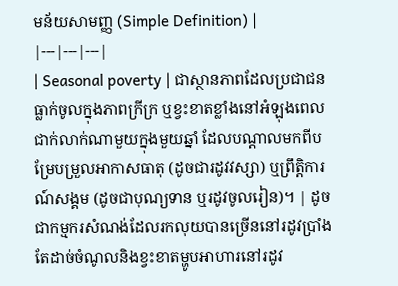មន័យសាមញ្ញ (Simple Definition) |
|---|---|---|
| Seasonal poverty | ជាស្ថានភាពដែលប្រជាជនធ្លាក់ចូលក្នុងភាពក្រីក្រ ឬខ្វះខាតខ្លាំងនៅអំឡុងពេលជាក់លាក់ណាមួយក្នុងមួយឆ្នាំ ដែលបណ្ដាលមកពីបម្រែបម្រួលអាកាសធាតុ (ដូចជារដូវវស្សា) ឬព្រឹត្តិការណ៍សង្គម (ដូចជាបុណ្យទាន ឬរដូវចូលរៀន)។ | ដូចជាកម្មករសំណង់ដែលរកលុយបានច្រើននៅរដូវប្រាំង តែដាច់ចំណូលនិងខ្វះខាតម្ហូបអាហារនៅរដូវ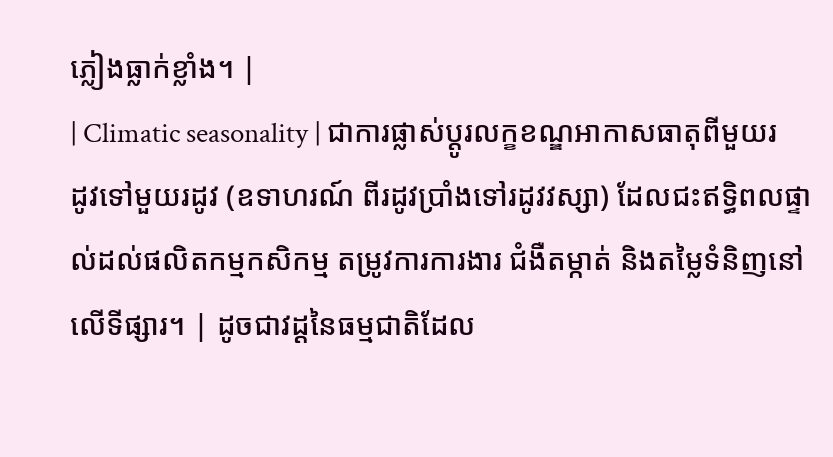ភ្លៀងធ្លាក់ខ្លាំង។ |
| Climatic seasonality | ជាការផ្លាស់ប្តូរលក្ខខណ្ឌអាកាសធាតុពីមួយរដូវទៅមួយរដូវ (ឧទាហរណ៍ ពីរដូវប្រាំងទៅរដូវវស្សា) ដែលជះឥទ្ធិពលផ្ទាល់ដល់ផលិតកម្មកសិកម្ម តម្រូវការការងារ ជំងឺតម្កាត់ និងតម្លៃទំនិញនៅលើទីផ្សារ។ | ដូចជាវដ្ដនៃធម្មជាតិដែល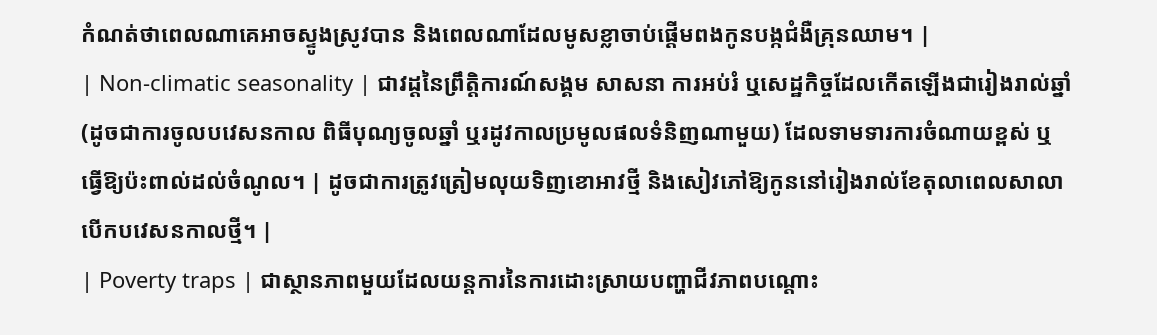កំណត់ថាពេលណាគេអាចស្ទូងស្រូវបាន និងពេលណាដែលមូសខ្លាចាប់ផ្តើមពងកូនបង្កជំងឺគ្រុនឈាម។ |
| Non-climatic seasonality | ជាវដ្ដនៃព្រឹត្តិការណ៍សង្គម សាសនា ការអប់រំ ឬសេដ្ឋកិច្ចដែលកើតឡើងជារៀងរាល់ឆ្នាំ (ដូចជាការចូលបវេសនកាល ពិធីបុណ្យចូលឆ្នាំ ឬរដូវកាលប្រមូលផលទំនិញណាមួយ) ដែលទាមទារការចំណាយខ្ពស់ ឬធ្វើឱ្យប៉ះពាល់ដល់ចំណូល។ | ដូចជាការត្រូវត្រៀមលុយទិញខោអាវថ្មី និងសៀវភៅឱ្យកូននៅរៀងរាល់ខែតុលាពេលសាលាបើកបវេសនកាលថ្មី។ |
| Poverty traps | ជាស្ថានភាពមួយដែលយន្តការនៃការដោះស្រាយបញ្ហាជីវភាពបណ្ដោះ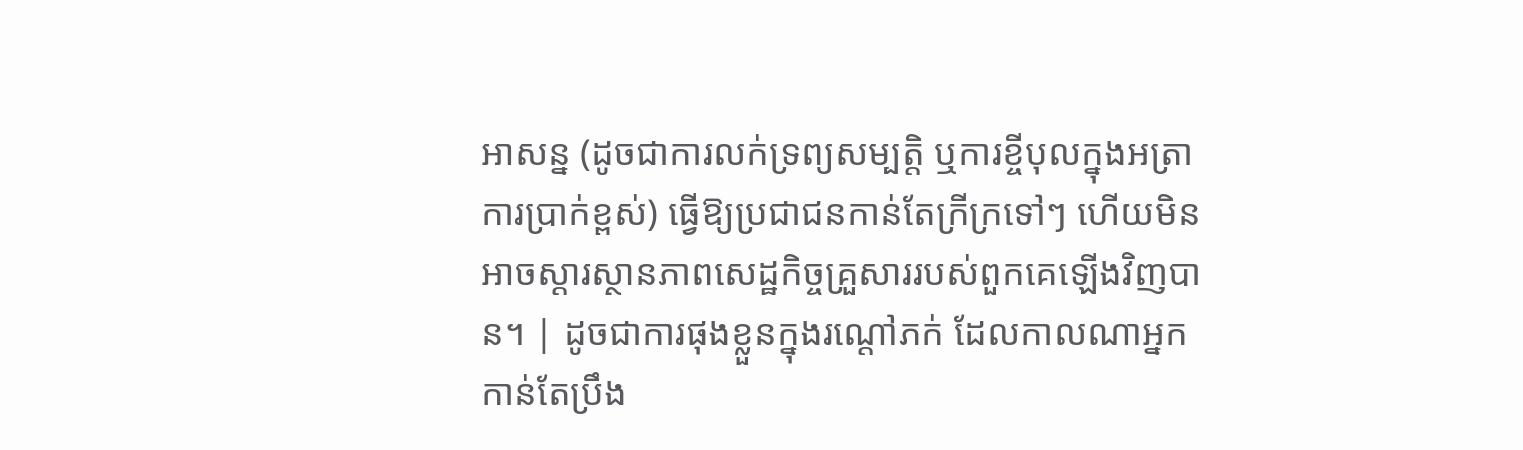អាសន្ន (ដូចជាការលក់ទ្រព្យសម្បត្តិ ឬការខ្ចីបុលក្នុងអត្រាការប្រាក់ខ្ពស់) ធ្វើឱ្យប្រជាជនកាន់តែក្រីក្រទៅៗ ហើយមិនអាចស្ដារស្ថានភាពសេដ្ឋកិច្ចគ្រួសាររបស់ពួកគេឡើងវិញបាន។ | ដូចជាការផុងខ្លួនក្នុងរណ្ដៅភក់ ដែលកាលណាអ្នកកាន់តែប្រឹង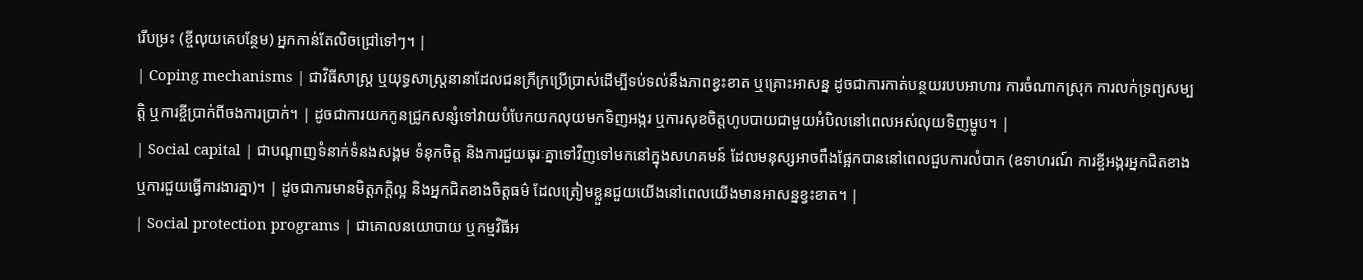រើបម្រះ (ខ្ចីលុយគេបន្ថែម) អ្នកកាន់តែលិចជ្រៅទៅៗ។ |
| Coping mechanisms | ជាវិធីសាស្ត្រ ឬយុទ្ធសាស្ត្រនានាដែលជនក្រីក្រប្រើប្រាស់ដើម្បីទប់ទល់នឹងភាពខ្វះខាត ឬគ្រោះអាសន្ន ដូចជាការកាត់បន្ថយរបបអាហារ ការចំណាកស្រុក ការលក់ទ្រព្យសម្បត្តិ ឬការខ្ចីប្រាក់ពីចងការប្រាក់។ | ដូចជាការយកកូនជ្រូកសន្សំទៅវាយបំបែកយកលុយមកទិញអង្ករ ឬការសុខចិត្តហូបបាយជាមួយអំបិលនៅពេលអស់លុយទិញម្ហូប។ |
| Social capital | ជាបណ្តាញទំនាក់ទំនងសង្គម ទំនុកចិត្ត និងការជួយធុរៈគ្នាទៅវិញទៅមកនៅក្នុងសហគមន៍ ដែលមនុស្សអាចពឹងផ្អែកបាននៅពេលជួបការលំបាក (ឧទាហរណ៍ ការខ្ចីអង្ករអ្នកជិតខាង ឬការជួយធ្វើការងារគ្នា)។ | ដូចជាការមានមិត្តភក្តិល្អ និងអ្នកជិតខាងចិត្តធម៌ ដែលត្រៀមខ្លួនជួយយើងនៅពេលយើងមានអាសន្នខ្វះខាត។ |
| Social protection programs | ជាគោលនយោបាយ ឬកម្មវិធីអ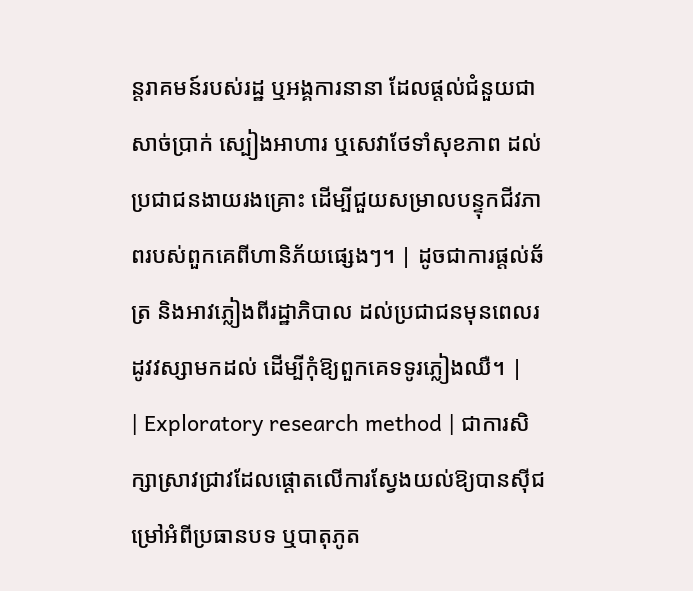ន្តរាគមន៍របស់រដ្ឋ ឬអង្គការនានា ដែលផ្តល់ជំនួយជាសាច់ប្រាក់ ស្បៀងអាហារ ឬសេវាថែទាំសុខភាព ដល់ប្រជាជនងាយរងគ្រោះ ដើម្បីជួយសម្រាលបន្ទុកជីវភាពរបស់ពួកគេពីហានិភ័យផ្សេងៗ។ | ដូចជាការផ្តល់ឆ័ត្រ និងអាវភ្លៀងពីរដ្ឋាភិបាល ដល់ប្រជាជនមុនពេលរដូវវស្សាមកដល់ ដើម្បីកុំឱ្យពួកគេទទូរភ្លៀងឈឺ។ |
| Exploratory research method | ជាការសិក្សាស្រាវជ្រាវដែលផ្តោតលើការស្វែងយល់ឱ្យបានស៊ីជម្រៅអំពីប្រធានបទ ឬបាតុភូត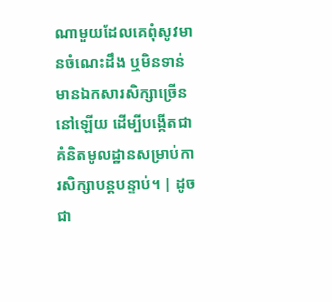ណាមួយដែលគេពុំសូវមានចំណេះដឹង ឬមិនទាន់មានឯកសារសិក្សាច្រើននៅឡើយ ដើម្បីបង្កើតជាគំនិតមូលដ្ឋានសម្រាប់ការសិក្សាបន្តបន្ទាប់។ | ដូចជា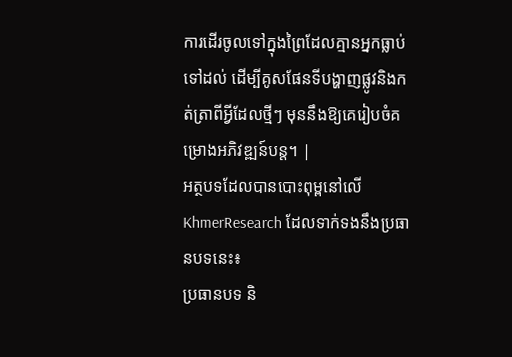ការដើរចូលទៅក្នុងព្រៃដែលគ្មានអ្នកធ្លាប់ទៅដល់ ដើម្បីគូសផែនទីបង្ហាញផ្លូវនិងកត់ត្រាពីអ្វីដែលថ្មីៗ មុននឹងឱ្យគេរៀបចំគម្រោងអភិវឌ្ឍន៍បន្ត។ |
អត្ថបទដែលបានបោះពុម្ពនៅលើ KhmerResearch ដែលទាក់ទងនឹងប្រធានបទនេះ៖
ប្រធានបទ និ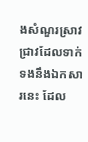ងសំណួរស្រាវជ្រាវដែលទាក់ទងនឹងឯកសារនេះ ដែល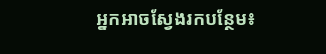អ្នកអាចស្វែងរកបន្ថែម៖